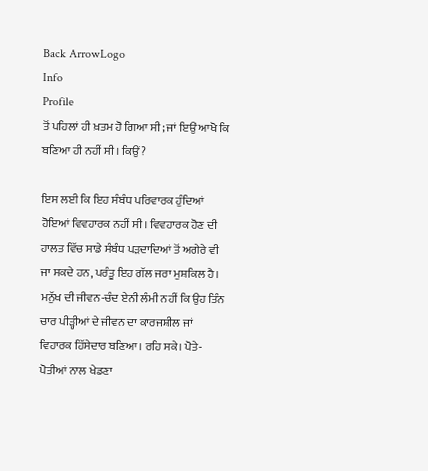Back ArrowLogo
Info
Profile
ਤੋਂ ਪਹਿਲਾਂ ਹੀ ਖ਼ਤਮ ਹੋ ਗਿਆ ਸੀ; ਜਾਂ ਇਉਂ ਆਖੋ ਕਿ ਬਣਿਆ ਹੀ ਨਹੀਂ ਸੀ। ਕਿਉਂ?

ਇਸ ਲਈ ਕਿ ਇਹ ਸੰਬੰਧ ਪਰਿਵਾਰਕ ਹੁੰਦਿਆਂ ਹੋਇਆਂ ਵਿਵਹਾਰਕ ਨਹੀਂ ਸੀ। ਵਿਵਹਾਰਕ ਹੋਣ ਦੀ ਹਾਲਤ ਵਿੱਚ ਸਾਡੇ ਸੰਬੰਧ ਪੜਦਾਦਿਆਂ ਤੋਂ ਅਗੇਰੇ ਵੀ ਜਾ ਸਕਦੇ ਹਨ, ਪਰੰਤੂ ਇਹ ਗੱਲ ਜਰਾ ਮੁਸ਼ਕਿਲ ਹੈ। ਮਨੁੱਖ ਦੀ ਜੀਵਨ-ਚੰਦ ਏਨੀ ਲੰਮੀ ਨਹੀਂ ਕਿ ਉਹ ਤਿੰਨ ਚਾਰ ਪੀੜ੍ਹੀਆਂ ਦੇ ਜੀਵਨ ਦਾ ਕਾਰਜਸ਼ੀਲ ਜਾਂ ਵਿਹਾਰਕ ਹਿੱਸੇਦਾਰ ਬਣਿਆ। ਰਹਿ ਸਕੇ। ਪੋਤੇ-ਪੋਤੀਆਂ ਨਾਲ ਖੇਡਣਾ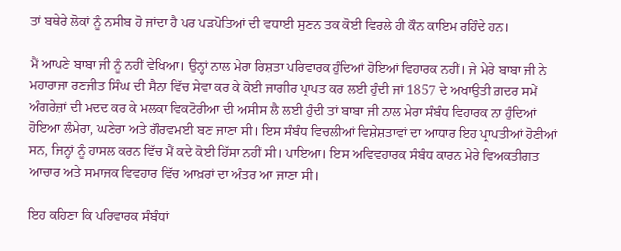ਤਾਂ ਬਥੇਰੇ ਲੋਕਾਂ ਨੂੰ ਨਸੀਬ ਹੋ ਜਾਂਦਾ ਹੈ ਪਰ ਪੜਪੋਤਿਆਂ ਦੀ ਵਧਾਈ ਸੁਣਨ ਤਕ ਕੋਈ ਵਿਰਲੇ ਹੀ ਕੌਨ ਕਾਇਮ ਰਹਿੰਦੇ ਹਨ।

ਮੈਂ ਆਪਣੇ ਬਾਬਾ ਜੀ ਨੂੰ ਨਹੀਂ ਵੇਖਿਆ। ਉਨ੍ਹਾਂ ਨਾਲ ਮੇਰਾ ਰਿਸ਼ਤਾ ਪਰਿਵਾਰਕ ਹੁੰਦਿਆਂ ਹੋਇਆਂ ਵਿਹਾਰਕ ਨਹੀਂ। ਜੇ ਮੇਰੇ ਬਾਬਾ ਜੀ ਨੇ ਮਹਾਰਾਜਾ ਰਣਜੀਤ ਸਿੰਘ ਦੀ ਸੈਨਾ ਵਿੱਚ ਸੇਵਾ ਕਰ ਕੇ ਕੋਈ ਜਾਗੀਰ ਪ੍ਰਾਪਤ ਕਰ ਲਈ ਹੁੰਦੀ ਜਾਂ 1857 ਦੇ ਅਖਾਉਤੀ ਗ਼ਦਰ ਸਮੇਂ ਅੰਗਰੇਜ਼ਾਂ ਦੀ ਮਦਦ ਕਰ ਕੇ ਮਲਕਾ ਵਿਕਟੋਰੀਆ ਦੀ ਅਸੀਸ ਲੈ ਲਈ ਹੁੰਦੀ ਤਾਂ ਬਾਬਾ ਜੀ ਨਾਲ ਮੇਰਾ ਸੰਬੰਧ ਵਿਹਾਰਕ ਨਾ ਹੁੰਦਿਆਂ ਹੋਇਆ ਲੰਮੇਰਾ, ਘਣੇਰਾ ਅਤੇ ਗੌਰਵਮਈ ਬਣ ਜਾਣਾ ਸੀ। ਇਸ ਸੰਬੰਧ ਵਿਚਲੀਆਂ ਵਿਸ਼ੇਸ਼ਤਾਵਾਂ ਦਾ ਆਧਾਰ ਇਹ ਪ੍ਰਾਪਤੀਆਂ ਹੋਣੀਆਂ ਸਨ, ਜਿਨ੍ਹਾਂ ਨੂੰ ਹਾਸਲ ਕਰਨ ਵਿੱਚ ਮੈਂ ਕਦੇ ਕੋਈ ਹਿੱਸਾ ਨਹੀਂ ਸੀ। ਪਾਇਆ। ਇਸ ਅਵਿਵਹਾਰਕ ਸੰਬੰਧ ਕਾਰਨ ਮੇਰੇ ਵਿਅਕਤੀਗਤ ਆਚਾਰ ਅਤੇ ਸਮਾਜਕ ਵਿਵਹਾਰ ਵਿੱਚ ਆਖ਼ਰਾਂ ਦਾ ਅੰਤਰ ਆ ਜਾਣਾ ਸੀ।

ਇਹ ਕਹਿਣਾ ਕਿ ਪਰਿਵਾਰਕ ਸੰਬੰਧਾਂ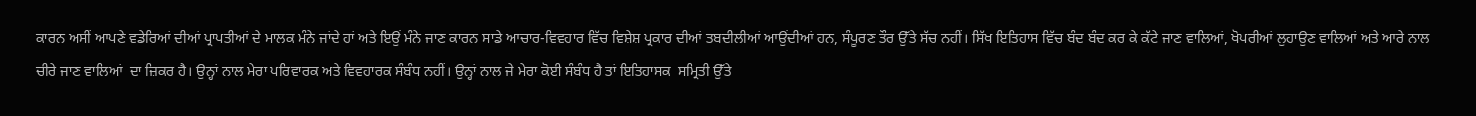ਕਾਰਨ ਅਸੀਂ ਆਪਣੇ ਵਡੇਰਿਆਂ ਦੀਆਂ ਪ੍ਰਾਪਤੀਆਂ ਦੇ ਮਾਲਕ ਮੰਨੇ ਜਾਂਦੇ ਹਾਂ ਅਤੇ ਇਉਂ ਮੰਨੇ ਜਾਣ ਕਾਰਨ ਸਾਡੇ ਆਚਾਰ-ਵਿਵਹਾਰ ਵਿੱਚ ਵਿਸ਼ੇਸ਼ ਪ੍ਰਕਾਰ ਦੀਆਂ ਤਬਦੀਲੀਆਂ ਆਉਂਦੀਆਂ ਹਨ, ਸੰਪੂਰਣ ਤੌਰ ਉੱਤੇ ਸੱਚ ਨਹੀਂ। ਸਿੱਖ ਇਤਿਹਾਸ ਵਿੱਚ ਬੰਦ ਬੰਦ ਕਰ ਕੇ ਕੱਟੇ ਜਾਣ ਵਾਲਿਆਂ, ਖੋਪਰੀਆਂ ਲੁਹਾਉਣ ਵਾਲਿਆਂ ਅਤੇ ਆਰੇ ਨਾਲ ਚੀਰੇ ਜਾਣ ਵਾਲਿਆਂ  ਦਾ ਜ਼ਿਕਰ ਹੈ। ਉਨ੍ਹਾਂ ਨਾਲ ਮੇਰਾ ਪਰਿਵਾਰਕ ਅਤੇ ਵਿਵਹਾਰਕ ਸੰਬੰਧ ਨਹੀਂ। ਉਨ੍ਹਾਂ ਨਾਲ ਜੇ ਮੇਰਾ ਕੋਈ ਸੰਬੰਧ ਹੈ ਤਾਂ ਇਤਿਹਾਸਕ  ਸਮ੍ਰਿਤੀ ਉੱਤੇ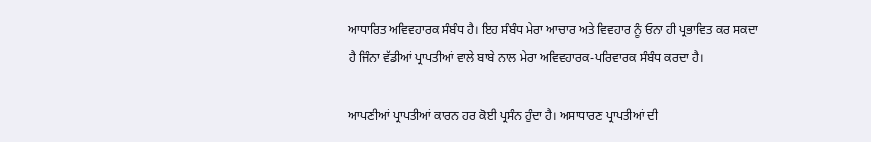ਆਧਾਰਿਤ ਅਵਿਵਹਾਰਕ ਸੰਬੰਧ ਹੈ। ਇਹ ਸੰਬੰਧ ਮੇਰਾ ਆਚਾਰ ਅਤੇ ਵਿਵਹਾਰ ਨੂੰ ਓਨਾ ਹੀ ਪ੍ਰਭਾਵਿਤ ਕਰ ਸਕਦਾ ਹੈ ਜਿੰਨਾ ਵੱਡੀਆਂ ਪ੍ਰਾਪਤੀਆਂ ਵਾਲੇ ਬਾਬੇ ਨਾਲ ਮੇਰਾ ਅਵਿਵਹਾਰਕ-ਪਰਿਵਾਰਕ ਸੰਬੰਧ ਕਰਦਾ ਹੈ।

ਆਪਣੀਆਂ ਪ੍ਰਾਪਤੀਆਂ ਕਾਰਨ ਹਰ ਕੋਈ ਪ੍ਰਸੰਨ ਹੁੰਦਾ ਹੈ। ਅਸਾਧਾਰਣ ਪ੍ਰਾਪਤੀਆਂ ਦੀ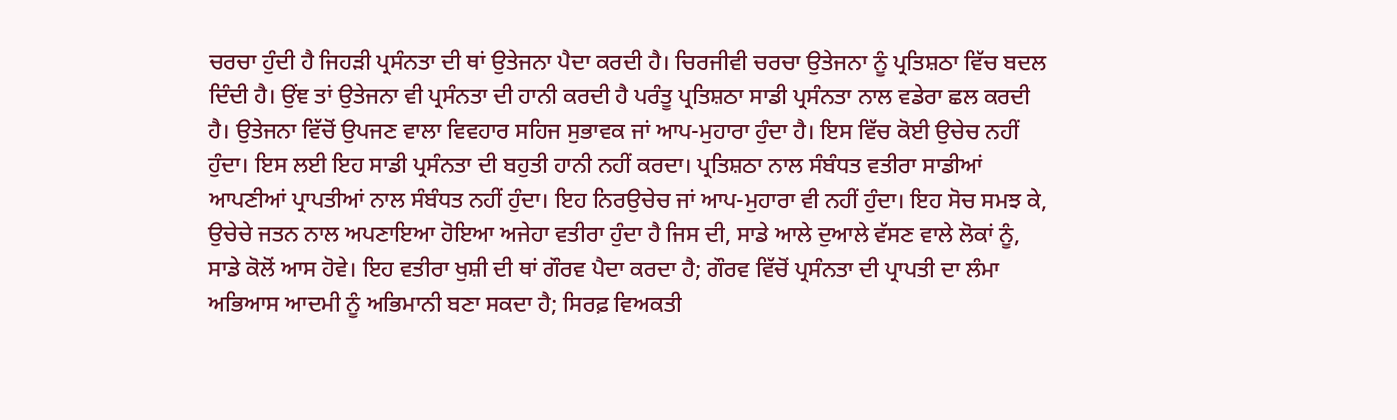ਚਰਚਾ ਹੁੰਦੀ ਹੈ ਜਿਹੜੀ ਪ੍ਰਸੰਨਤਾ ਦੀ ਥਾਂ ਉਤੇਜਨਾ ਪੈਦਾ ਕਰਦੀ ਹੈ। ਚਿਰਜੀਵੀ ਚਰਚਾ ਉਤੇਜਨਾ ਨੂੰ ਪ੍ਰਤਿਸ਼ਠਾ ਵਿੱਚ ਬਦਲ ਦਿੰਦੀ ਹੈ। ਉਂਞ ਤਾਂ ਉਤੇਜਨਾ ਵੀ ਪ੍ਰਸੰਨਤਾ ਦੀ ਹਾਨੀ ਕਰਦੀ ਹੈ ਪਰੰਤੂ ਪ੍ਰਤਿਸ਼ਠਾ ਸਾਡੀ ਪ੍ਰਸੰਨਤਾ ਨਾਲ ਵਡੇਰਾ ਛਲ ਕਰਦੀ ਹੈ। ਉਤੇਜਨਾ ਵਿੱਚੋਂ ਉਪਜਣ ਵਾਲਾ ਵਿਵਹਾਰ ਸਹਿਜ ਸੁਭਾਵਕ ਜਾਂ ਆਪ-ਮੁਹਾਰਾ ਹੁੰਦਾ ਹੈ। ਇਸ ਵਿੱਚ ਕੋਈ ਉਚੇਚ ਨਹੀਂ ਹੁੰਦਾ। ਇਸ ਲਈ ਇਹ ਸਾਡੀ ਪ੍ਰਸੰਨਤਾ ਦੀ ਬਹੁਤੀ ਹਾਨੀ ਨਹੀਂ ਕਰਦਾ। ਪ੍ਰਤਿਸ਼ਠਾ ਨਾਲ ਸੰਬੰਧਤ ਵਤੀਰਾ ਸਾਡੀਆਂ ਆਪਣੀਆਂ ਪ੍ਰਾਪਤੀਆਂ ਨਾਲ ਸੰਬੰਧਤ ਨਹੀਂ ਹੁੰਦਾ। ਇਹ ਨਿਰਉਚੇਚ ਜਾਂ ਆਪ-ਮੁਹਾਰਾ ਵੀ ਨਹੀਂ ਹੁੰਦਾ। ਇਹ ਸੋਚ ਸਮਝ ਕੇ, ਉਚੇਚੇ ਜਤਨ ਨਾਲ ਅਪਣਾਇਆ ਹੋਇਆ ਅਜੇਹਾ ਵਤੀਰਾ ਹੁੰਦਾ ਹੈ ਜਿਸ ਦੀ, ਸਾਡੇ ਆਲੇ ਦੁਆਲੇ ਵੱਸਣ ਵਾਲੇ ਲੋਕਾਂ ਨੂੰ, ਸਾਡੇ ਕੋਲੋਂ ਆਸ ਹੋਵੇ। ਇਹ ਵਤੀਰਾ ਖੁਸ਼ੀ ਦੀ ਥਾਂ ਗੌਰਵ ਪੈਦਾ ਕਰਦਾ ਹੈ; ਗੌਰਵ ਵਿੱਚੋਂ ਪ੍ਰਸੰਨਤਾ ਦੀ ਪ੍ਰਾਪਤੀ ਦਾ ਲੰਮਾ ਅਭਿਆਸ ਆਦਮੀ ਨੂੰ ਅਭਿਮਾਨੀ ਬਣਾ ਸਕਦਾ ਹੈ; ਸਿਰਫ਼ ਵਿਅਕਤੀ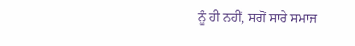ਨੂੰ ਹੀ ਨਹੀਂ, ਸਗੋਂ ਸਾਰੇ ਸਮਾਜ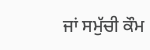ਜਾਂ ਸਮੁੱਚੀ ਕੌਮ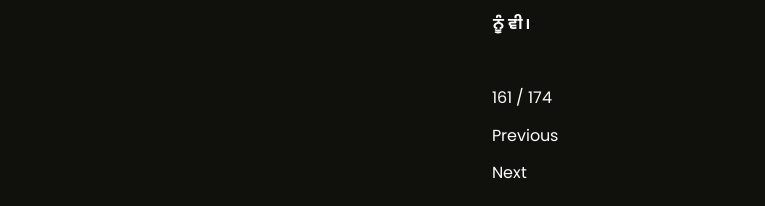ਨੂੰ ਵੀ।

161 / 174
Previous
Next